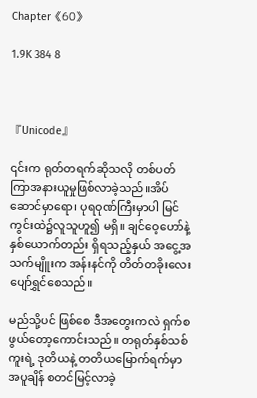Chapter《60》

1.9K 384 8



『Unicode』

၎င်းက ရုတ်တရက်ဆိုသလို တစ်ပတ်ကြာအနားယူမှုဖြစ်လာခဲ့သည်။အိပ်ဆောင်မှာရော၊ ပုရဝုဏ်ကြီးမှာပါ မြင်ကွင်းထဲ၌လူသူဟူ၍ မရှိ။ ချင်ဝေ့ဟော်နဲ့ နှစ်ယောက်တည်း ရှိရသည့်နှယ် အငွေ့အသက်မျိူးက အန်းနင်ကို တိတ်တခိုးလေး ပျော်ရွှင်စေသည်။

မည်သို့ပင် ဖြစ်စေ ဒီအတွေးကလဲ ရှက်စဖွယ်တော့ကောင်းသည်။ တရုတ်နှစ်သစ်ကူးရဲ့ ဒုတိယနဲ့ တတိယမြောက်ရက်မှာအပူချိန် စတင်မြင့်လာခဲ့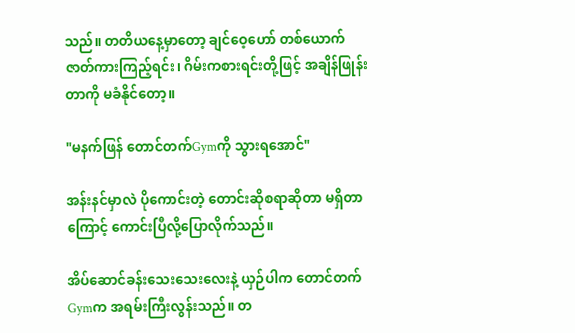သည်။ တတိယနေ့မှာတော့ ချင်ဝေ့ဟော် တစ်ယောက် ဇာတ်ကားကြည့်ရင်း၊ ဂိမ်းကစားရင်းတို့ဖြင့် အချိန်ဖြုန်းတာကို မခံနိုင်တော့။

"မနက်ဖြန် တောင်တက်Gymကို သွားရအောင်"

အန်းနင်မှာလဲ ပိုကောင်းတဲ့ တောင်းဆိုစရာဆိုတာ မရှိတာကြောင့် ကောင်းပြီလို့ပြောလိုက်သည်။

အိပ်ဆောင်ခန်းသေးသေးလေးနဲ့ ယှဉ်ပါက တောင်တက်Gymက အရမ်းကြီးလွန်းသည်။ တ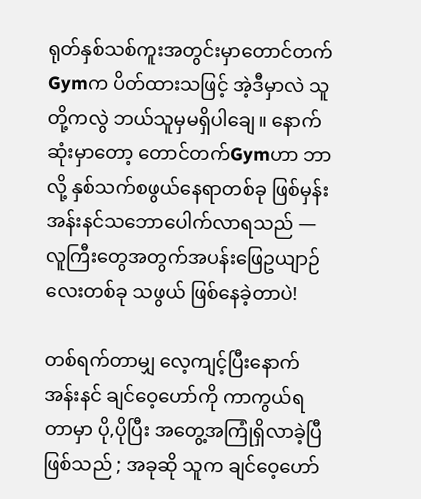ရုတ်နှစ်သစ်ကူးအတွင်းမှာတောင်တက်Gymက ပိတ်ထားသဖြင့် အဲ့ဒီမှာလဲ သူတို့ကလွဲ ဘယ်သူမှမရှိပါချေ။ နောက်ဆုံးမှာတော့ တောင်တက်Gymဟာ ဘာလို့ နှစ်သက်စဖွယ်နေရာတစ်ခု ဖြစ်မှန်း အန်းနင်သဘောပေါက်လာရသည် —လူကြီးတွေအတွက်အပန်းဖြေဥယျာဉ်လေးတစ်ခု သဖွယ် ဖြစ်နေခဲ့တာပဲ!

တစ်ရက်တာမျှ လေ့ကျင့်ပြီးနောက် အန်းနင် ချင်ဝေ့ဟော်ကို ကာကွယ်ရတာမှာ ပို,ပိုပြီး အတွေ့အကြုံရှိလာခဲ့ပြီဖြစ်သည် ; အခုဆို သူက ချင်ဝေ့ဟော်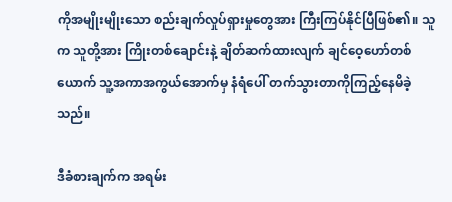ကိုအမျိုးမျိုးသော စည်းချက်လှုပ်ရှားမှုတွေအား ကြီးကြပ်နိုင်ပြီဖြစ်၏။ သူက သူတို့အား ကြိုးတစ်ချောင်းနဲ့ ချိတ်ဆက်ထားလျက် ချင်ဝေ့ဟော်တစ်ယောက် သူ့အကာအကွယ်အောက်မှ နံရံပေါ် တက်သွားတာကိုကြည့်နေမိခဲ့သည်။

ဒီခံစားချက်က အရမ်း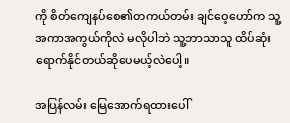ကို စိတ်ကျေနပ်စေ၏တကယ်တမ်း ချင်ဝေ့ဟော်က သူ့အကာအကွယ်ကိုလဲ မလိုပါဘဲ သူ့ဘာသာသူ ထိပ်ဆုံးရောက်နိုင်တယ်ဆိုပေမယ့်လဲပေါ့။

အပြန်လမ်း မြေအောက်ရထားပေါ်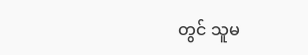တွင် သူမ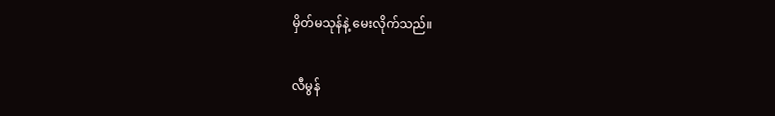မှိတ်မသုန်နဲ့ မေးလိုက်သည်။

လီမွန်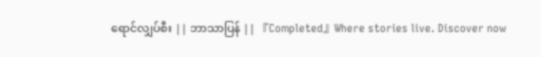ရောင်လျှပ်စီး || ဘာသာပြန် || 『Completed』Where stories live. Discover now